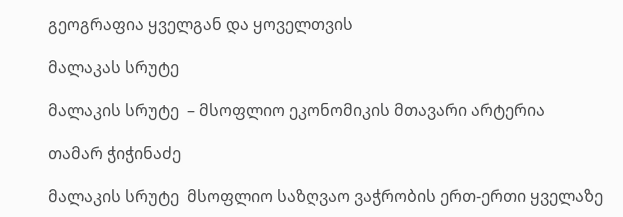გეოგრაფია ყველგან და ყოველთვის

მალაკას სრუტე

მალაკის სრუტე  – მსოფლიო ეკონომიკის მთავარი არტერია

თამარ ჭიჭინაძე

მალაკის სრუტე  მსოფლიო საზღვაო ვაჭრობის ერთ-ერთი ყველაზე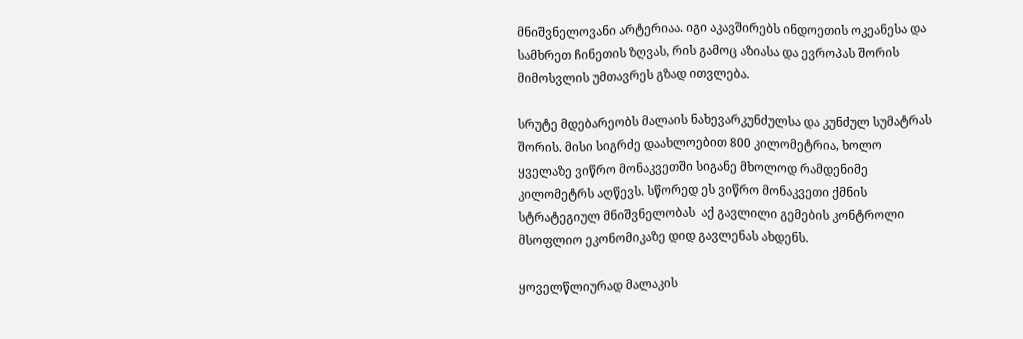მნიშვნელოვანი არტერიაა. იგი აკავშირებს ინდოეთის ოკეანესა და სამხრეთ ჩინეთის ზღვას, რის გამოც აზიასა და ევროპას შორის მიმოსვლის უმთავრეს გზად ითვლება.

სრუტე მდებარეობს მალაის ნახევარკუნძულსა და კუნძულ სუმატრას შორის. მისი სიგრძე დაახლოებით 800 კილომეტრია, ხოლო ყველაზე ვიწრო მონაკვეთში სიგანე მხოლოდ რამდენიმე კილომეტრს აღწევს. სწორედ ეს ვიწრო მონაკვეთი ქმნის სტრატეგიულ მნიშვნელობას  აქ გავლილი გემების კონტროლი მსოფლიო ეკონომიკაზე დიდ გავლენას ახდენს.

ყოველწლიურად მალაკის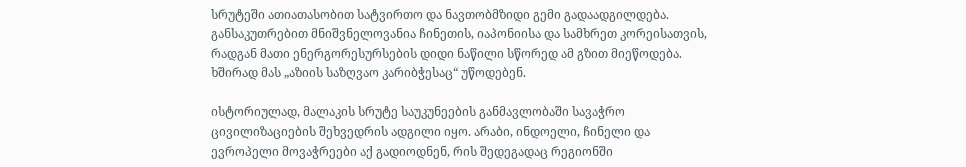სრუტეში ათიათასობით სატვირთო და ნავთობმზიდი გემი გადაადგილდება. განსაკუთრებით მნიშვნელოვანია ჩინეთის, იაპონიისა და სამხრეთ კორეისათვის, რადგან მათი ენერგორესურსების დიდი ნაწილი სწორედ ამ გზით მიეწოდება. ხშირად მას „აზიის საზღვაო კარიბჭესაც“ უწოდებენ.

ისტორიულად, მალაკის სრუტე საუკუნეების განმავლობაში სავაჭრო ცივილიზაციების შეხვედრის ადგილი იყო. არაბი, ინდოელი, ჩინელი და ევროპელი მოვაჭრეები აქ გადიოდნენ, რის შედეგადაც რეგიონში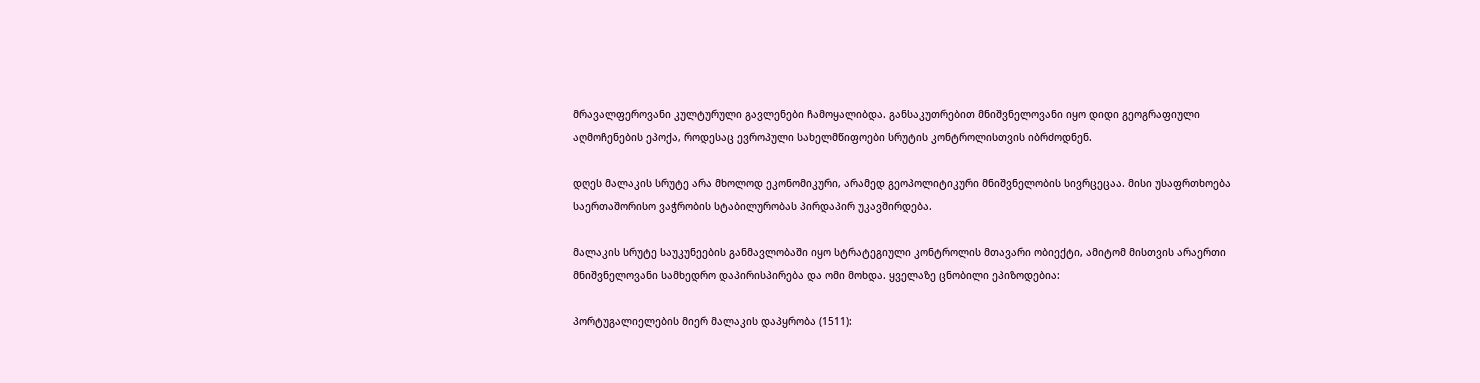მრავალფეროვანი კულტურული გავლენები ჩამოყალიბდა. განსაკუთრებით მნიშვნელოვანი იყო დიდი გეოგრაფიული აღმოჩენების ეპოქა, როდესაც ევროპული სახელმწიფოები სრუტის კონტროლისთვის იბრძოდნენ.

დღეს მალაკის სრუტე არა მხოლოდ ეკონომიკური, არამედ გეოპოლიტიკური მნიშვნელობის სივრცეცაა. მისი უსაფრთხოება საერთაშორისო ვაჭრობის სტაბილურობას პირდაპირ უკავშირდება.

მალაკის სრუტე საუკუნეების განმავლობაში იყო სტრატეგიული კონტროლის მთავარი ობიექტი, ამიტომ მისთვის არაერთი მნიშვნელოვანი სამხედრო დაპირისპირება და ომი მოხდა. ყველაზე ცნობილი ეპიზოდებია:

პორტუგალიელების მიერ მალაკის დაპყრობა (1511):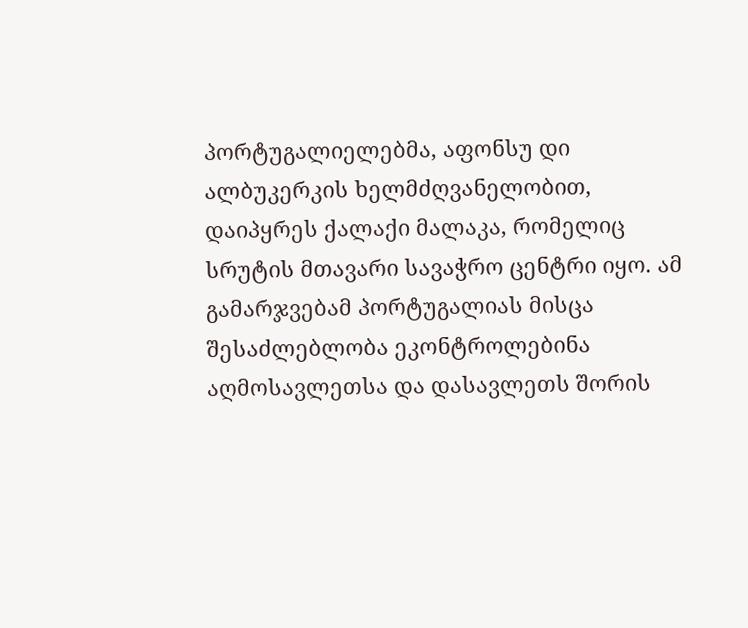პორტუგალიელებმა, აფონსუ დი ალბუკერკის ხელმძღვანელობით, დაიპყრეს ქალაქი მალაკა, რომელიც სრუტის მთავარი სავაჭრო ცენტრი იყო. ამ გამარჯვებამ პორტუგალიას მისცა შესაძლებლობა ეკონტროლებინა აღმოსავლეთსა და დასავლეთს შორის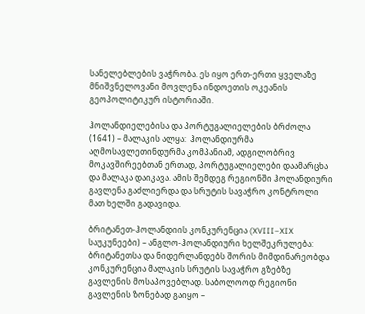სანელებლების ვაჭრობა. ეს იყო ერთ-ერთი ყველაზე მნიშვნელოვანი მოვლენა ინდოეთის ოკეანის გეოპოლიტიკურ ისტორიაში.

ჰოლანდიელებისა და პორტუგალიელების ბრძოლა (1641) – მალაკის ალყა:  ჰოლანდიურმა აღმოსავლეთინდურმა კომპანიამ, ადგილობრივ მოკავშირეებთან ერთად, პორტუგალიელები დაამარცხა და მალაკა დაიკავა. ამის შემდეგ რეგიონში ჰოლანდიური გავლენა გაძლიერდა და სრუტის სავაჭრო კონტროლი მათ ხელში გადავიდა.

ბრიტანეთ-ჰოლანდიის კონკურენცია (XVIII–XIX საუკუნეები) – ანგლო-ჰოლანდიური ხელშეკრულება:  ბრიტანეთსა და ნიდერლანდებს შორის მიმდინარეობდა კონკურენცია მალაკის სრუტის სავაჭრო გზებზე გავლენის მოსაპოვებლად. საბოლოოდ რეგიონი გავლენის ზონებად გაიყო –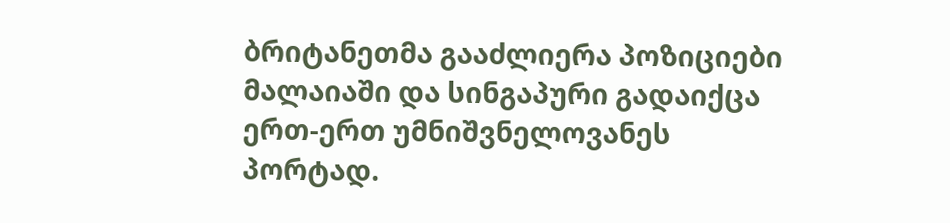ბრიტანეთმა გააძლიერა პოზიციები მალაიაში და სინგაპური გადაიქცა ერთ-ერთ უმნიშვნელოვანეს პორტად.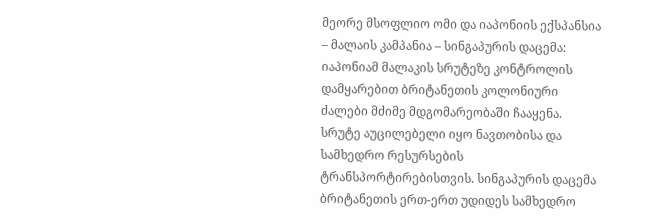მეორე მსოფლიო ომი და იაპონიის ექსპანსია  – მალაის კამპანია – სინგაპურის დაცემა:  იაპონიამ მალაკის სრუტეზე კონტროლის დამყარებით ბრიტანეთის კოლონიური ძალები მძიმე მდგომარეობაში ჩააყენა. სრუტე აუცილებელი იყო ნავთობისა და სამხედრო რესურსების ტრანსპორტირებისთვის. სინგაპურის დაცემა ბრიტანეთის ერთ-ერთ უდიდეს სამხედრო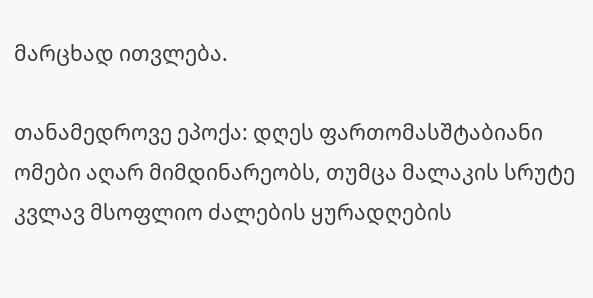მარცხად ითვლება.

თანამედროვე ეპოქა: დღეს ფართომასშტაბიანი ომები აღარ მიმდინარეობს, თუმცა მალაკის სრუტე კვლავ მსოფლიო ძალების ყურადღების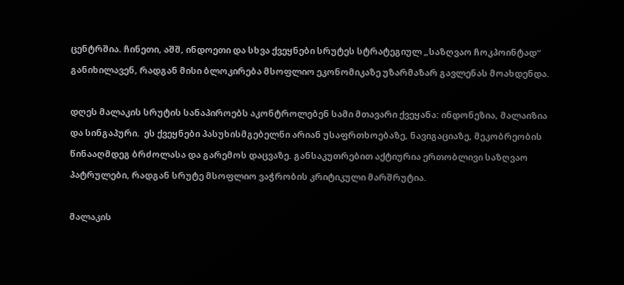ცენტრშია. ჩინეთი, აშშ, ინდოეთი და სხვა ქვეყნები სრუტეს სტრატეგიულ „საზღვაო ჩოკპოინტად“ განიხილავენ, რადგან მისი ბლოკირება მსოფლიო ეკონომიკაზე უზარმაზარ გავლენას მოახდენდა.

დღეს მალაკის სრუტის სანაპიროებს აკონტროლებენ სამი მთავარი ქვეყანა: ინდონეზია, მალაიზია  და სინგაპური.  ეს ქვეყნები პასუხისმგებელნი არიან უსაფრთხოებაზე, ნავიგაციაზე, მეკობრეობის წინააღმდეგ ბრძოლასა და გარემოს დაცვაზე. განსაკუთრებით აქტიურია ერთობლივი საზღვაო პატრულები, რადგან სრუტე მსოფლიო ვაჭრობის კრიტიკული მარშრუტია.

მალაკის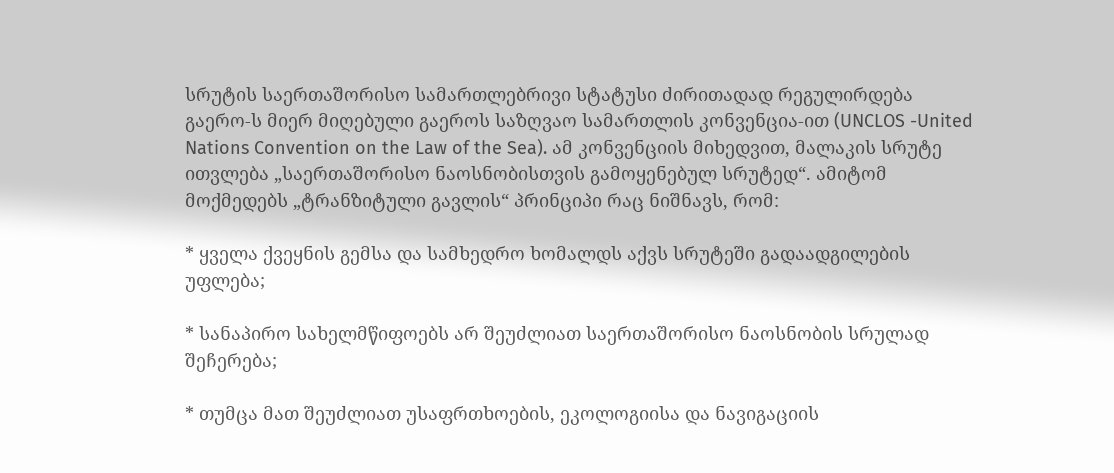სრუტის საერთაშორისო სამართლებრივი სტატუსი ძირითადად რეგულირდება გაერო-ს მიერ მიღებული გაეროს საზღვაო სამართლის კონვენცია-ით (UNCLOS -United Nations Convention on the Law of the Sea). ამ კონვენციის მიხედვით, მალაკის სრუტე ითვლება „საერთაშორისო ნაოსნობისთვის გამოყენებულ სრუტედ“. ამიტომ მოქმედებს „ტრანზიტული გავლის“ პრინციპი რაც ნიშნავს, რომ:

* ყველა ქვეყნის გემსა და სამხედრო ხომალდს აქვს სრუტეში გადაადგილების უფლება;

* სანაპირო სახელმწიფოებს არ შეუძლიათ საერთაშორისო ნაოსნობის სრულად შეჩერება;

* თუმცა მათ შეუძლიათ უსაფრთხოების, ეკოლოგიისა და ნავიგაციის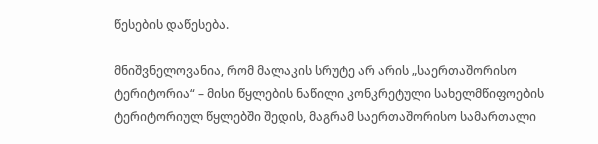წესების დაწესება.

მნიშვნელოვანია, რომ მალაკის სრუტე არ არის „საერთაშორისო ტერიტორია“ – მისი წყლების ნაწილი კონკრეტული სახელმწიფოების ტერიტორიულ წყლებში შედის, მაგრამ საერთაშორისო სამართალი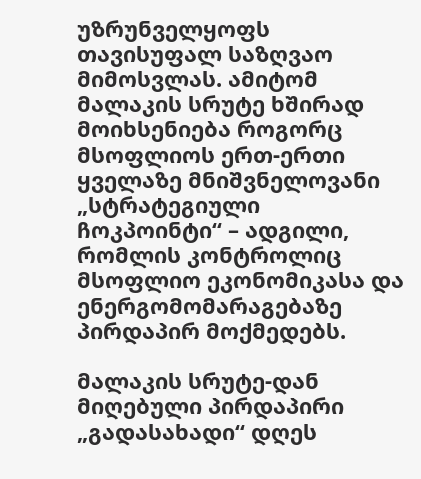უზრუნველყოფს თავისუფალ საზღვაო მიმოსვლას. ამიტომ მალაკის სრუტე ხშირად მოიხსენიება როგორც მსოფლიოს ერთ-ერთი ყველაზე მნიშვნელოვანი „სტრატეგიული ჩოკპოინტი“ – ადგილი, რომლის კონტროლიც მსოფლიო ეკონომიკასა და ენერგომომარაგებაზე პირდაპირ მოქმედებს.

მალაკის სრუტე-დან მიღებული პირდაპირი „გადასახადი“ დღეს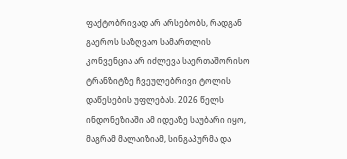ფაქტობრივად არ არსებობს, რადგან გაეროს საზღვაო სამართლის კონვენცია არ იძლევა საერთაშორისო ტრანზიტზე ჩვეულებრივი ტოლის დაწესების უფლებას. 2026 წელს ინდონეზიაში ამ იდეაზე საუბარი იყო, მაგრამ მალაიზიამ, სინგაპურმა და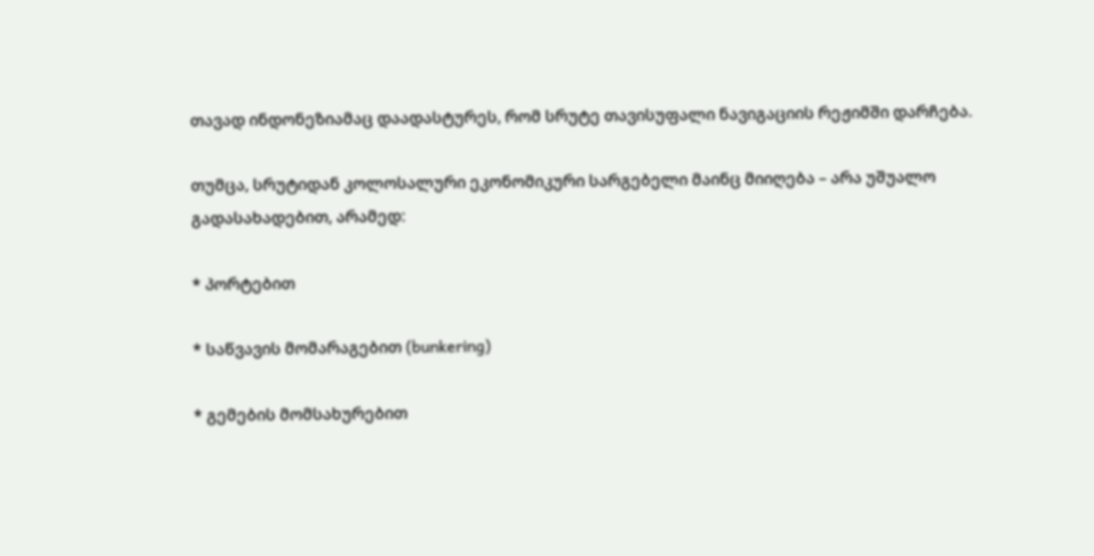თავად ინდონეზიამაც დაადასტურეს, რომ სრუტე თავისუფალი ნავიგაციის რეჟიმში დარჩება.

თუმცა, სრუტიდან კოლოსალური ეკონომიკური სარგებელი მაინც მიიღება – არა უშუალო გადასახადებით, არამედ:

* პორტებით

* საწვავის მომარაგებით (bunkering)

* გემების მომსახურებით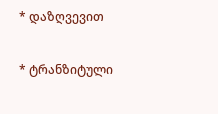* დაზღვევით

* ტრანზიტული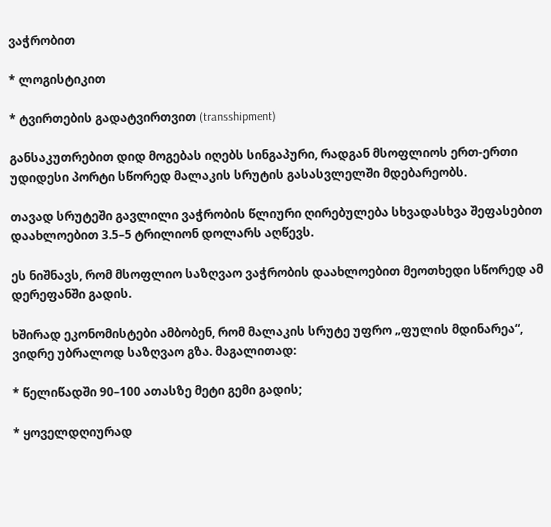ვაჭრობით

* ლოგისტიკით

* ტვირთების გადატვირთვით (transshipment)

განსაკუთრებით დიდ მოგებას იღებს სინგაპური, რადგან მსოფლიოს ერთ-ერთი უდიდესი პორტი სწორედ მალაკის სრუტის გასასვლელში მდებარეობს.

თავად სრუტეში გავლილი ვაჭრობის წლიური ღირებულება სხვადასხვა შეფასებით დაახლოებით 3.5–5 ტრილიონ დოლარს აღწევს.

ეს ნიშნავს, რომ მსოფლიო საზღვაო ვაჭრობის დაახლოებით მეოთხედი სწორედ ამ დერეფანში გადის.

ხშირად ეკონომისტები ამბობენ, რომ მალაკის სრუტე უფრო „ფულის მდინარეა“, ვიდრე უბრალოდ საზღვაო გზა. მაგალითად:

* წელიწადში 90–100 ათასზე მეტი გემი გადის;

* ყოველდღიურად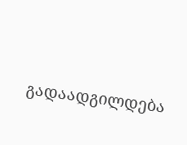გადაადგილდება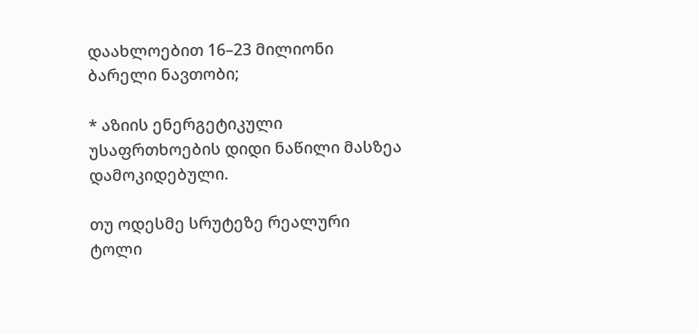დაახლოებით 16–23 მილიონი ბარელი ნავთობი;

* აზიის ენერგეტიკული უსაფრთხოების დიდი ნაწილი მასზეა დამოკიდებული.

თუ ოდესმე სრუტეზე რეალური ტოლი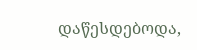დაწესდებოდა,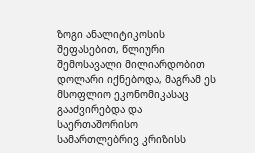ზოგი ანალიტიკოსის შეფასებით, წლიური შემოსავალი მილიარდობით დოლარი იქნებოდა, მაგრამ ეს მსოფლიო ეკონომიკასაც გააძვირებდა და საერთაშორისო სამართლებრივ კრიზისს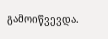გამოიწვევდა.